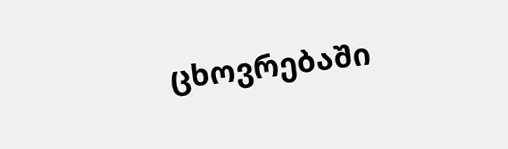ცხოვრებაში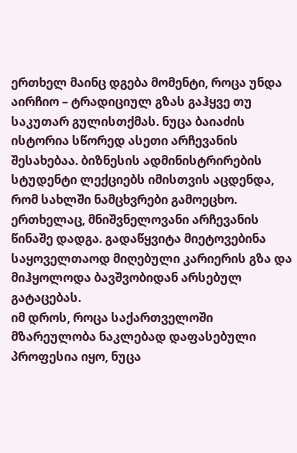ერთხელ მაინც დგება მომენტი, როცა უნდა აირჩიო – ტრადიციულ გზას გაჰყვე თუ საკუთარ გულისთქმას. ნუცა ბაიაძის ისტორია სწორედ ასეთი არჩევანის შესახებაა. ბიზნესის ადმინისტრირების სტუდენტი ლექციებს იმისთვის აცდენდა, რომ სახლში ნამცხვრები გამოეცხო. ერთხელაც, მნიშვნელოვანი არჩევანის წინაშე დადგა. გადაწყვიტა მიეტოვებინა საყოველთაოდ მიღებული კარიერის გზა და მიჰყოლოდა ბავშვობიდან არსებულ გატაცებას.
იმ დროს, როცა საქართველოში მზარეულობა ნაკლებად დაფასებული პროფესია იყო, ნუცა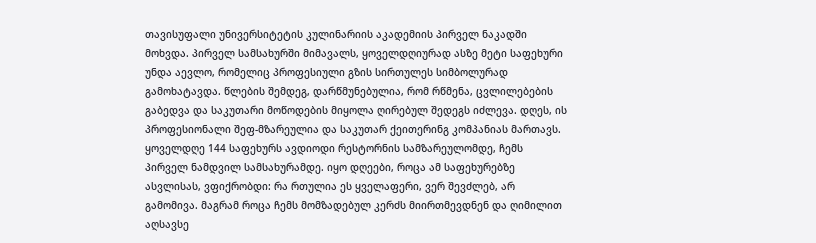თავისუფალი უნივერსიტეტის კულინარიის აკადემიის პირველ ნაკადში მოხვდა. პირველ სამსახურში მიმავალს, ყოველდღიურად ასზე მეტი საფეხური უნდა აევლო, რომელიც პროფესიული გზის სირთულეს სიმბოლურად გამოხატავდა. წლების შემდეგ, დარწმუნებულია, რომ რწმენა, ცვლილებების გაბედვა და საკუთარი მოწოდების მიყოლა ღირებულ შედეგს იძლევა. დღეს, ის პროფესიონალი შეფ-მზარეულია და საკუთარ ქეითერინგ კომპანიას მართავს.
ყოველდღე 144 საფეხურს ავდიოდი რესტორნის სამზარეულომდე, ჩემს პირველ ნამდვილ სამსახურამდე. იყო დღეები, როცა ამ საფეხურებზე ასვლისას, ვფიქრობდი: რა რთულია ეს ყველაფერი, ვერ შევძლებ, არ გამომივა. მაგრამ როცა ჩემს მომზადებულ კერძს მიირთმევდნენ და ღიმილით აღსავსე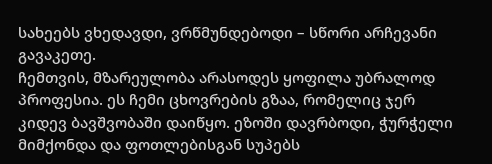სახეებს ვხედავდი, ვრწმუნდებოდი – სწორი არჩევანი გავაკეთე.
ჩემთვის, მზარეულობა არასოდეს ყოფილა უბრალოდ პროფესია. ეს ჩემი ცხოვრების გზაა, რომელიც ჯერ კიდევ ბავშვობაში დაიწყო. ეზოში დავრბოდი, ჭურჭელი მიმქონდა და ფოთლებისგან სუპებს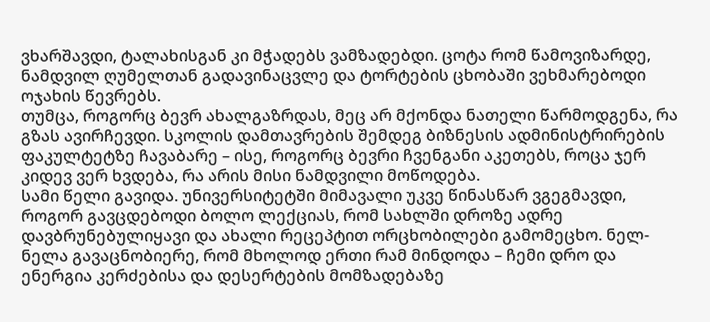ვხარშავდი, ტალახისგან კი მჭადებს ვამზადებდი. ცოტა რომ წამოვიზარდე, ნამდვილ ღუმელთან გადავინაცვლე და ტორტების ცხობაში ვეხმარებოდი ოჯახის წევრებს.
თუმცა, როგორც ბევრ ახალგაზრდას, მეც არ მქონდა ნათელი წარმოდგენა, რა გზას ავირჩევდი. სკოლის დამთავრების შემდეგ ბიზნესის ადმინისტრირების ფაკულტეტზე ჩავაბარე – ისე, როგორც ბევრი ჩვენგანი აკეთებს, როცა ჯერ კიდევ ვერ ხვდება, რა არის მისი ნამდვილი მოწოდება.
სამი წელი გავიდა. უნივერსიტეტში მიმავალი უკვე წინასწარ ვგეგმავდი, როგორ გავცდებოდი ბოლო ლექციას, რომ სახლში დროზე ადრე დავბრუნებულიყავი და ახალი რეცეპტით ორცხობილები გამომეცხო. ნელ-ნელა გავაცნობიერე, რომ მხოლოდ ერთი რამ მინდოდა – ჩემი დრო და ენერგია კერძებისა და დესერტების მომზადებაზე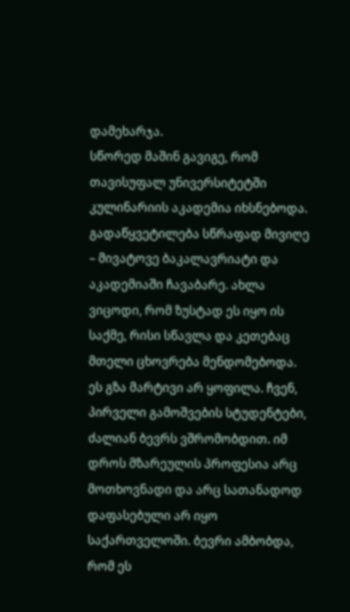დამეხარჯა.
სწორედ მაშინ გავიგე, რომ თავისუფალ უნივერსიტეტში კულინარიის აკადემია იხსნებოდა. გადაწყვეტილება სწრაფად მივიღე – მივატოვე ბაკალავრიატი და აკადემიაში ჩავაბარე. ახლა ვიცოდი, რომ ზუსტად ეს იყო ის საქმე, რისი სწავლა და კეთებაც მთელი ცხოვრება მენდომებოდა.
ეს გზა მარტივი არ ყოფილა. ჩვენ, პირველი გამოშვების სტუდენტები, ძალიან ბევრს ვშრომობდით. იმ დროს მზარეულის პროფესია არც მოთხოვნადი და არც სათანადოდ დაფასებული არ იყო საქართველოში. ბევრი ამბობდა, რომ ეს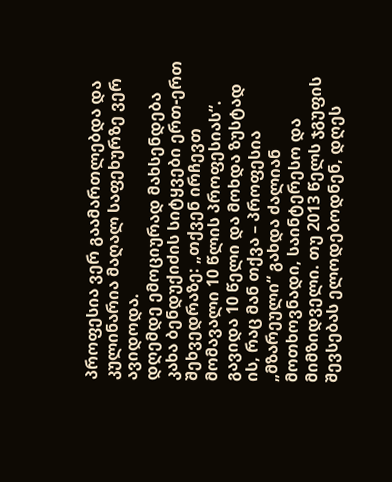პროფესია ვერ გაამართლებდა და კულინარია მაღალ საფეხურზე ვერ ავიდოდა.
დღემდე ემოციურად მახსენდება კახა ბენდუქიძის სიტყვები ერთ-ერთ შეხვედრაზე: „თქვენ ირჩევთ მომავალი 10 წლის პროფესიას“. გავიდა 10 წელი და მოხდა ზუსტად ის, რაც მან თქვა – პროფესია „მზარეული“ გახდა ძალიან მოთხოვნადი, საინტერესო და მიმზიდველი. თუ 2013 წელს ჯგუფის შევსებას ელოდებოდნენ, დღეს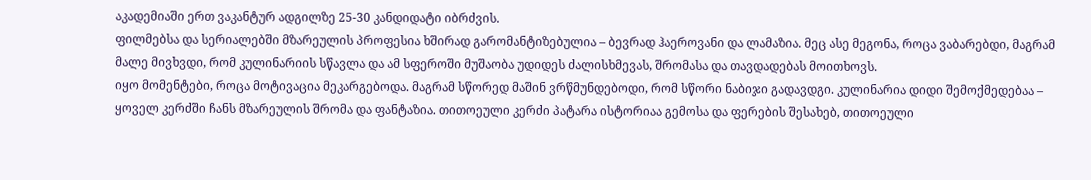აკადემიაში ერთ ვაკანტურ ადგილზე 25-30 კანდიდატი იბრძვის.
ფილმებსა და სერიალებში მზარეულის პროფესია ხშირად გარომანტიზებულია – ბევრად ჰაეროვანი და ლამაზია. მეც ასე მეგონა, როცა ვაბარებდი, მაგრამ მალე მივხვდი, რომ კულინარიის სწავლა და ამ სფეროში მუშაობა უდიდეს ძალისხმევას, შრომასა და თავდადებას მოითხოვს.
იყო მომენტები, როცა მოტივაცია მეკარგებოდა. მაგრამ სწორედ მაშინ ვრწმუნდებოდი, რომ სწორი ნაბიჯი გადავდგი. კულინარია დიდი შემოქმედებაა – ყოველ კერძში ჩანს მზარეულის შრომა და ფანტაზია. თითოეული კერძი პატარა ისტორიაა გემოსა და ფერების შესახებ, თითოეული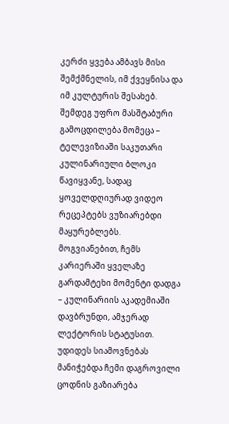კერძი ყვება ამბავს მისი შემქმნელის, იმ ქვეყნისა და იმ კულტურის შესახებ.
შემდეგ უფრო მასშტაბური გამოცდილება მომეცა – ტელევიზიაში საკუთარი კულინარიული ბლოკი წავიყვანე, სადაც ყოველდღიურად ვიდეო რეცეპტებს ვუზიარებდი მაყურებლებს.
მოგვიანებით, ჩემს კარიერაში ყველაზე გარდამტეხი მომენტი დადგა – კულინარიის აკადემიაში დავბრუნდი, ამჯერად ლექტორის სტატუსით. უდიდეს სიამოვნებას მანიჭებდა ჩემი დაგროვილი ცოდნის გაზიარება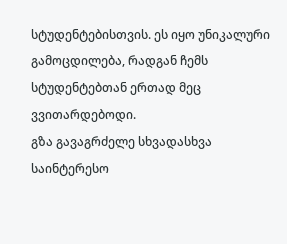სტუდენტებისთვის. ეს იყო უნიკალური გამოცდილება, რადგან ჩემს სტუდენტებთან ერთად მეც ვვითარდებოდი.
გზა გავაგრძელე სხვადასხვა საინტერესო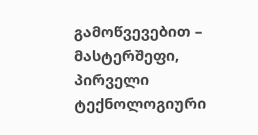გამოწვევებით – მასტერშეფი, პირველი ტექნოლოგიური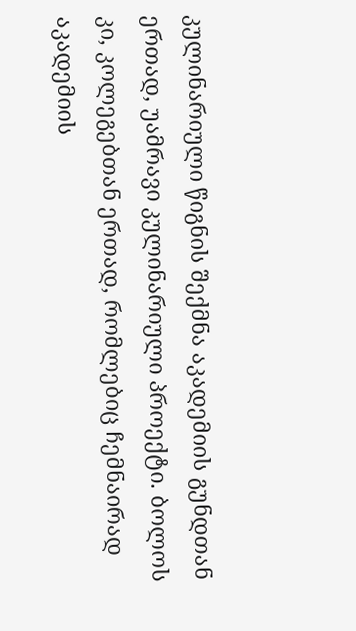კულინარიული წიგნის შექმნა აკადემიის გუნდთან ერთად, უამრავი კულინარიული პროექტი. ბოლოს კი, კოლეგებთან ერთად, რომლებიც ჩემნაირად აკადემიის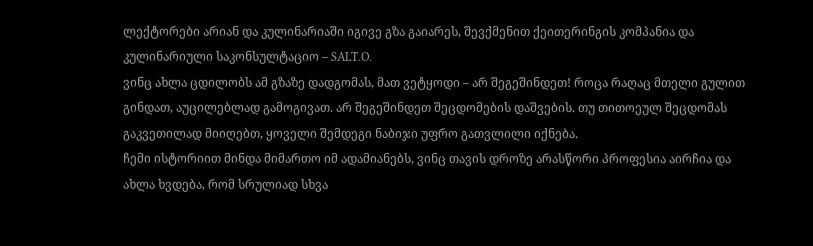ლექტორები არიან და კულინარიაში იგივე გზა გაიარეს, შევქმენით ქეითერინგის კომპანია და კულინარიული საკონსულტაციო – SALT.O.
ვინც ახლა ცდილობს ამ გზაზე დადგომას, მათ ვეტყოდი – არ შეგეშინდეთ! როცა რაღაც მთელი გულით გინდათ, აუცილებლად გამოგივათ. არ შეგეშინდეთ შეცდომების დაშვების. თუ თითოეულ შეცდომას გაკვეთილად მიიღებთ, ყოველი შემდეგი ნაბიჯი უფრო გათვლილი იქნება.
ჩემი ისტორიით მინდა მიმართო იმ ადამიანებს, ვინც თავის დროზე არასწორი პროფესია აირჩია და ახლა ხვდება, რომ სრულიად სხვა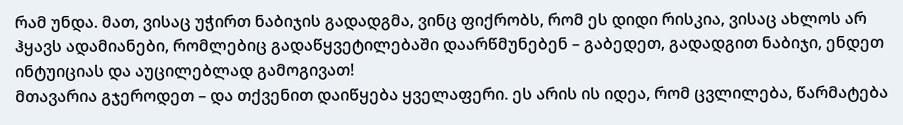რამ უნდა. მათ, ვისაც უჭირთ ნაბიჯის გადადგმა, ვინც ფიქრობს, რომ ეს დიდი რისკია, ვისაც ახლოს არ ჰყავს ადამიანები, რომლებიც გადაწყვეტილებაში დაარწმუნებენ – გაბედეთ, გადადგით ნაბიჯი, ენდეთ ინტუიციას და აუცილებლად გამოგივათ!
მთავარია გჯეროდეთ – და თქვენით დაიწყება ყველაფერი. ეს არის ის იდეა, რომ ცვლილება, წარმატება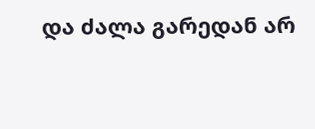და ძალა გარედან არ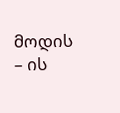მოდის – ის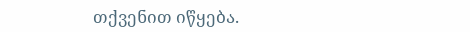თქვენით იწყება.